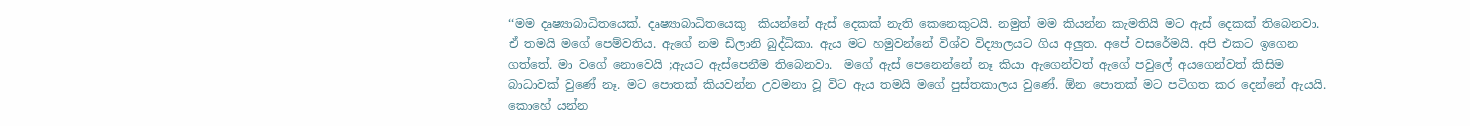‘‘මම දෘෂ්‍යාබාධිතයෙක්. දෘෂ්‍යාබාධිතයෙකු  කියන්නේ ඇස් දෙකක් නැති කෙනෙකුටයි. නමුත් මම කියන්න කැමතියි මට ඇස් දෙකක් තිබෙනවා. ඒ තමයි මගේ පෙම්වතිය. ඇගේ නම ඩිලානි බුද්ධිකා. ඇය මට හමුවන්නේ විශ්ව විද්‍යාලයට ගිය අලුත. අපේ වසරේමයි. අපි එකට ඉගෙන ගත්තේ. මා වගේ නොවෙයි ;ඇයට ඇස්පෙනීම තිබෙනවා.  මගේ ඇස් පෙනෙන්නේ නෑ කියා ඇගෙන්වත් ඇගේ පවුලේ අයගෙන්වත් කිසිම බාධාවක් වුණේ නෑ. මට පොතක් කියවන්න උවමනා වූ විට ඇය තමයි මගේ පුස්තකාලය වුණේ. ඕන පොතක් මට පටිගත කර දෙන්නේ ඇයයි. කොහේ යන්න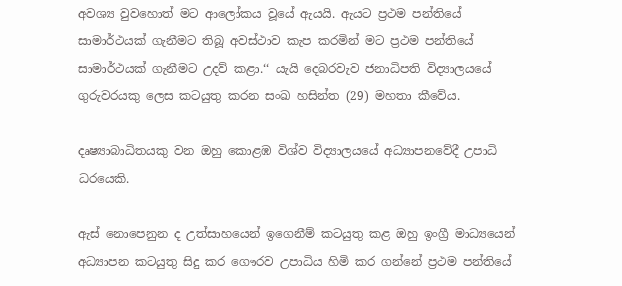අවශ්‍ය වුවහොත් මට ආලෝකය වූයේ ඇයයි. ඇයට ප්‍රථම පන්තියේ සාමාර්ථයක් ගැනීමට තිබූ අවස්ථාව කැප කරමින් මට ප්‍රථම පන්තියේ සාමාර්ථයක් ගැනීමට උදව් කළා.‘‘ යැයි දෙබරවැව ජනාධිපති විද්‍යාලයයේ ගුරුවරයකු ලෙස කටයුතු කරන සංඛ හසින්ත (29) මහතා කීවේය.

දෘෂ්‍යාබාධිතයකු වන ඔහු කොළඹ විශ්ව විද්‍යාලයයේ අධ්‍යාපනවේදී උපාධි ධරයෙකි.

ඇස් නොපෙනුන ද උත්සාහයෙන් ඉගෙනීම් කටයුතු කළ ඔහු ඉංග්‍රී මාධ්‍යයෙන් අධ්‍යාපන කටයුතු සිදු කර ගෞරව උපාධිය හිමි කර ගන්නේ ප්‍රථම පන්තියේ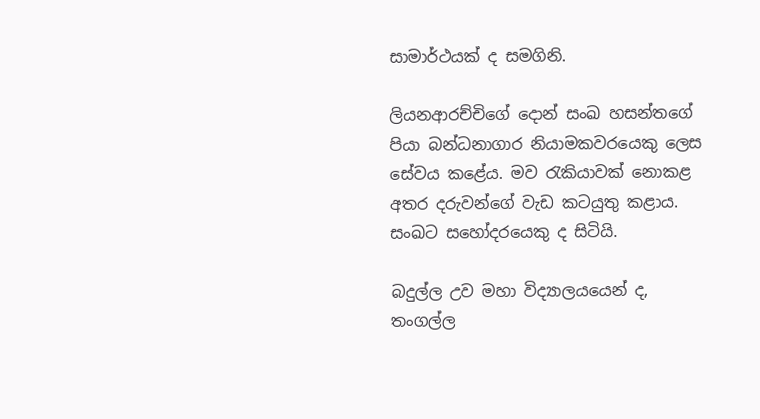සාමාර්ථයක් ද සමගිනි.

ලියනආරච්චිගේ දොන් සංඛ හසන්තගේ පියා බන්ධනාගාර නියාමකවරයෙකු ලෙස සේවය කළේය. මව රැකියාවක් නොකළ අතර දරුවන්ගේ වැඩ කටයුතු කළාය. සංඛට සහෝදරයෙකු ද සිටියි.

බදුල්ල උව මහා විද්‍යාලයයෙන් ද, තංගල්ල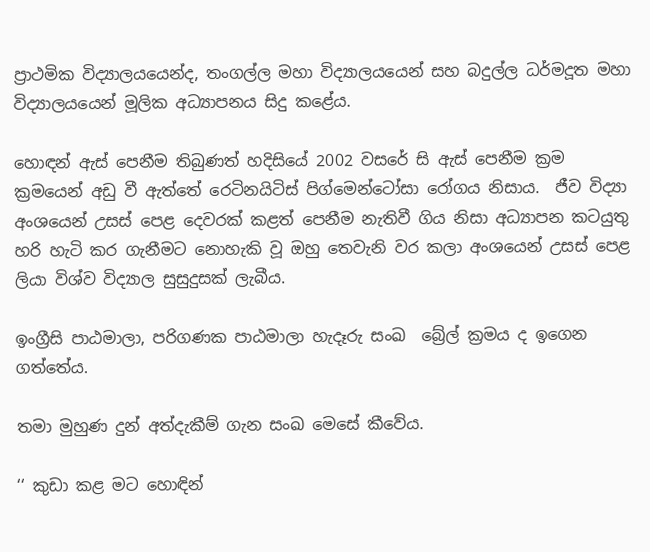ප්‍රාථමික විද්‍යාලයයෙන්ද, තංගල්ල මහා විද්‍යාලයයෙන් සහ බදුල්ල ධර්මදූත මහා විද්‍යාලයයෙන් මූලික අධ්‍යාපනය සිදු කළේය.

හොඳන් ඇස් පෙනීම තිබුණත් හදිසියේ 2002 වසරේ සි ඇස් පෙනීම ක්‍රම ක්‍රමයෙන් අඩු වී ඇත්තේ රෙටිනයිටිස් පිග්මෙන්ටෝසා රෝගය නිසාය.  ජීව විද්‍යා අංශයෙන් උසස් පෙළ දෙවරක් කළත් පෙනීම නැතිවී ගිය නිසා අධ්‍යාපන කටයුතු හරි හැටි කර ගැනීමට නොහැකි වූ ඔහු තෙවැනි වර කලා අංශයෙන් උසස් පෙළ ලියා විශ්ව විද්‍යාල සුසුදුසක් ලැබීය.

ඉංග්‍රීසි පාඨමාලා, පරිගණක පාඨමාලා හැදෑරු සංඛ  බ්‍රේල් ක්‍රමය ද ඉගෙන ගත්තේය.

තමා මුහුණ දුන් අත්දැකීම් ගැන සංඛ මෙසේ කීවේය.

‘‘ කුඩා කළ මට හොඳින්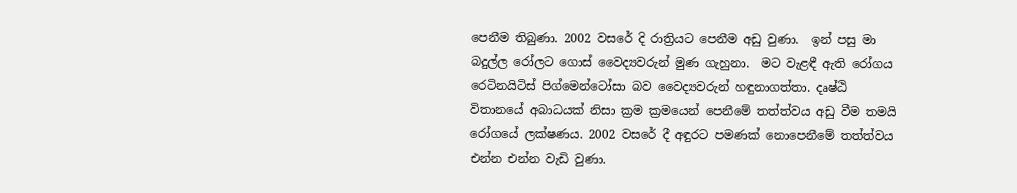පෙනීම තිබුණා. 2002 වසරේ දි රාත්‍රියට පෙනීම අඩු වුණා.  ඉන් පසු මා බදුල්ල රෝලට ගොස් වෛද්‍යවරුන් මුණ ගැහුනා.  මට වැළඳී ඇති රෝගය රෙටිනයිටිස් පිග්මෙන්ටෝසා බව වෛද්‍යවරුන් හඳුනාගත්තා. දෘෂ්ඨි විතානයේ අබාධයක් නිසා ක්‍රම ක්‍රමයෙන් පෙනීමේ තත්ත්වය අඩු වීම තමයි රෝගයේ ලක්ෂණය. 2002 වසරේ දී අඳුරට පමණක් නොපෙනීමේ තත්ත්වය එන්න එන්න වැඩි වුණා.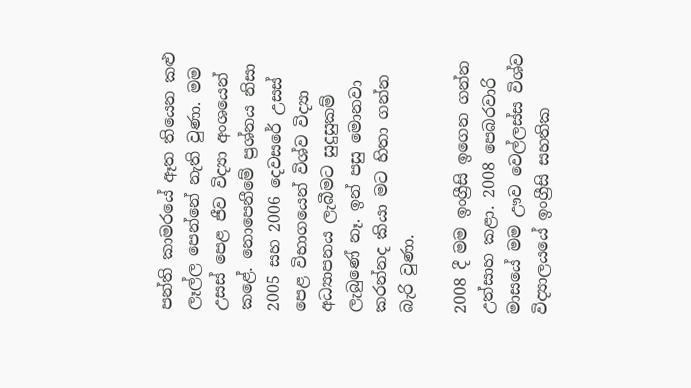පන්ති කාමරයේ ඈත තියෙන කළු ලෑල්ල පෙන්නේ නැති වුණා. මම උසස් පෙළ ජීව විද්‍යා අංශයෙන්  කළේ. නොපෙනීමේ ප්‍රශ්නය නිසා 2005 සහ 2006 දෙවසරේ උසස්  පෙළ විභාගයෙන් විශ්ව විද්‍යා අධ්‍යාපනය ලැබීමට සුදුසුකම් ලැබුණේ නෑ. ඉන් පසු මොනවා කරන්නද කියා මට හිතා ගන්න බැරි වුණා.

2008 දී මම ඉංග්‍රීසි ඉගෙන ගන්න උත්සාහ කළා. 2008 පෙබරවාරි මාසයේ මම ඌව වෙල්ලස්ස විශ්ව විද්‍යාලයයේ ඉංග්‍රීසි සහතික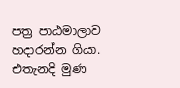පත්‍ර පාඨමාලාව හදාරන්න ගියා. එතැනදි මුණ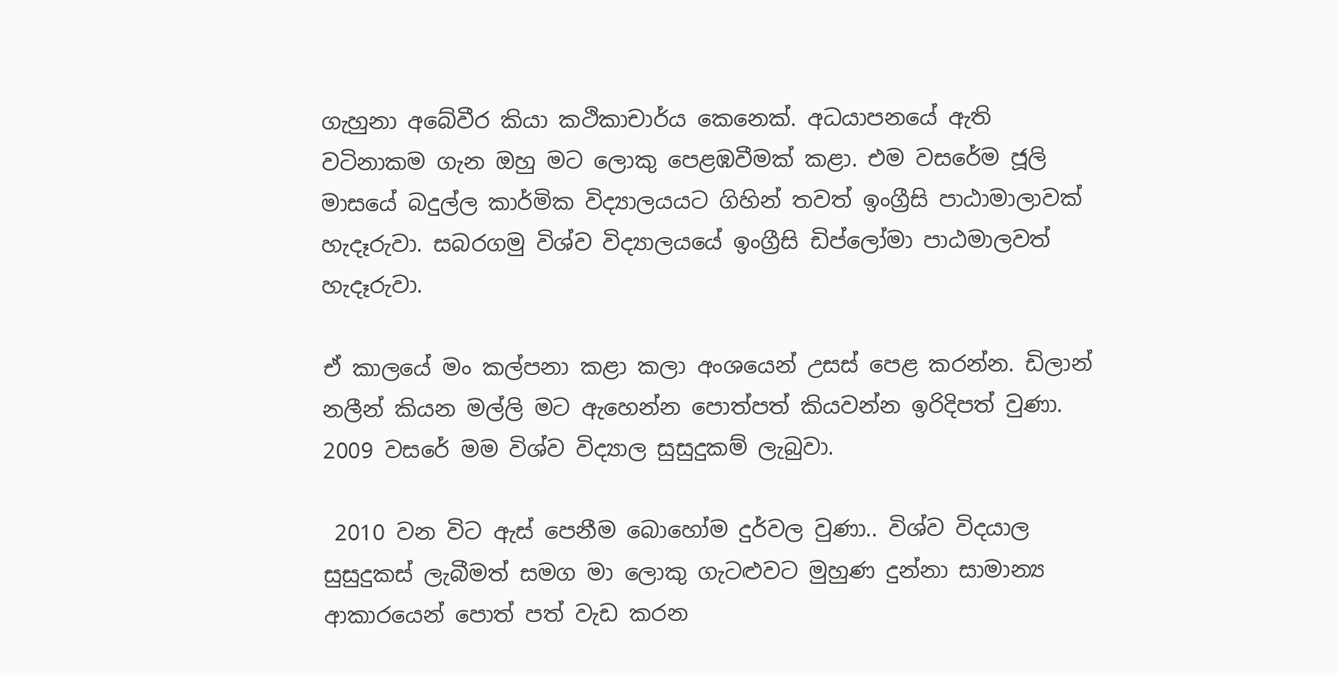ගැහුනා අබේවීර කියා කථිකාචාර්ය කෙනෙක්. අධයාපනයේ ඇති වටිනාකම ගැන ඔහු මට ලොකු පෙළඹවීමක් කළා. එම වසරේම ජූලි මාසයේ බදුල්ල කාර්මික විද්‍යාලයයට ගිහින් තවත් ඉංග්‍රීසි පාඨාමාලාවක් හැදෑරුවා. සබරගමු විශ්ව විද්‍යාලයයේ ඉංග්‍රීසි ඩිප්ලෝමා පාඨමාලවත් හැදෑරුවා.

ඒ කාලයේ මං කල්පනා කළා කලා අංශයෙන් උසස් පෙළ කරන්න. ඩිලාන් නලීන් කියන මල්ලි මට ඇහෙන්න පොත්පත් කියවන්න ඉරිදිපත් වුණා. 2009 වසරේ මම විශ්ව විද්‍යාල සුසුදුකම් ලැබුවා.

 2010 වන විට ඇස් පෙනීම බොහෝම දුර්වල වුණා.. විශ්ව විදයාල සුසුදුකස් ලැබීමත් සමග මා ලොකු ගැටළුවට මුහුණ දුන්නා සාමාන්‍ය ආකාරයෙන් පොත් පත් වැඩ කරන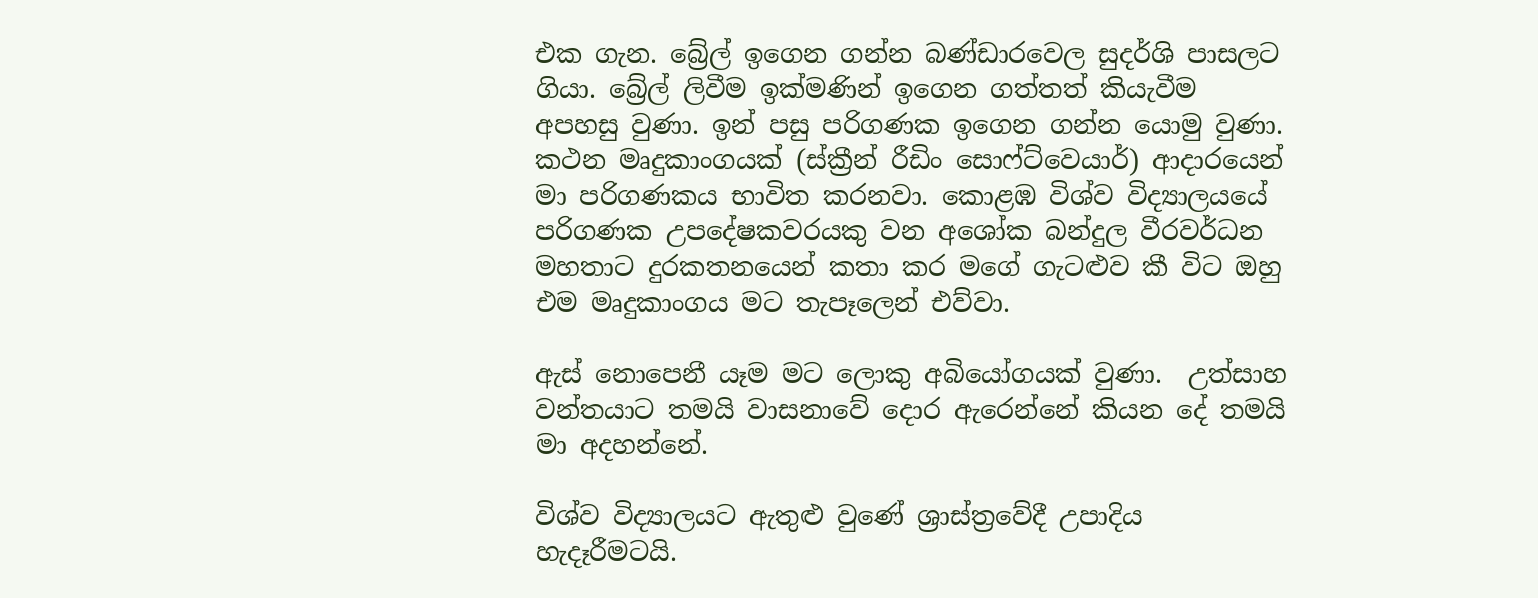එක ගැන. බ්‍රේල් ඉගෙන ගන්න බණ්ඩාරවෙල සුදර්ශි පාසලට ගියා. බ්‍රේල් ලිවීම ඉක්මණින් ඉගෙන ගත්තත් කියැවීම අපහසු වුණා. ඉන් පසු පරිගණක ඉගෙන ගන්න යොමු වුණා. කථන මෘදුකාංගයක් (ස්ක්‍රීන් රීඩිං සොෆ්ට්වෙයාර්) ආදාරයෙන් මා පරිගණකය භාවිත කරනවා. කොළඹ විශ්ව විද්‍යාලයයේ පරිගණක උපදේෂකවරයකු වන අශෝක බන්දුල වීරවර්ධන  මහතාට දුරකතනයෙන් කතා කර මගේ ගැටළුව කී විට ඔහු එම මෘදුකාංගය මට තැපෑලෙන් එව්වා.

ඇස් නොපෙනී යෑම මට ලොකු අබියෝගයක් වුණා.  උත්සාහ වන්තයාට තමයි වාසනාවේ දොර ඇරෙන්නේ කියන දේ තමයි මා අදහන්නේ.

විශ්ව විද්‍යාලයට ඇතුළු වුණේ ශ්‍රාස්ත්‍රවේදී උපාදිය හැදෑරීමටයි.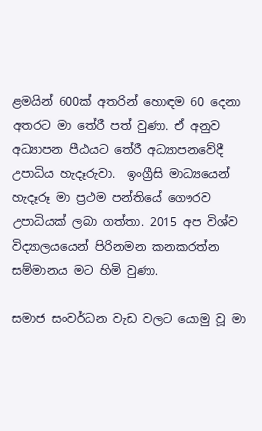ළමයින් 600ක් අතරින් හොඳම 60 දෙනා අතරට මා තේරී පත් වුණා. ඒ අනුව අධ්‍යාපන පීඨයට තේරී අධ්‍යාපනවේදී උපාධිය හැදෑරුවා.  ඉංග්‍රීසි මාධ්‍යයෙන් හැදෑරූ මා ප්‍රථම පන්තියේ ගෞරව උපාධියක් ලබා ගත්තා. 2015 අප විශ්ව විද්‍යාලයයෙන් පිරිනමන කනකරත්න සම්මානය මට හිමි වුණා.

සමාජ සංවර්ධන වැඩ වලට යොමු වූ මා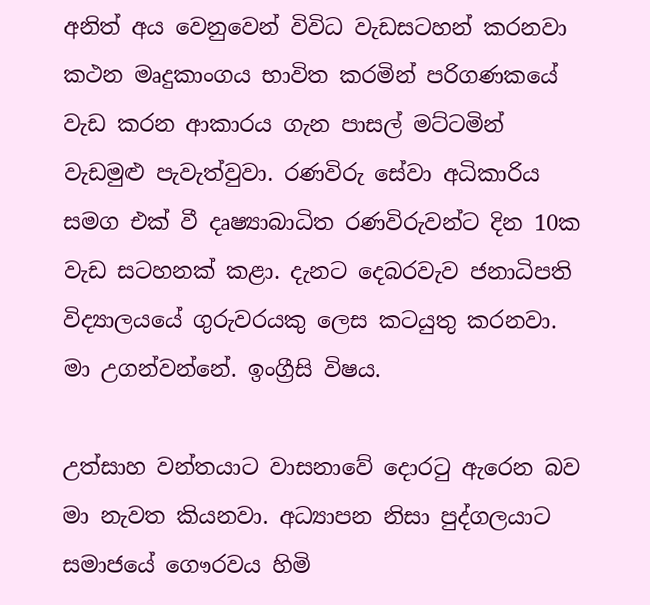අනිත් අය වෙනුවෙන් විවිධ වැඩසටහන් කරනවා කථන මෘදුකාංගය භාවිත කරමින් පරිගණකයේ වැඩ කරන ආකාරය ගැන පාසල් මට්ටමින් වැඩමුළු පැවැත්වුවා. රණවිරු සේවා අධිකාරිය සමග එක් වී දෘෂ්‍යාබාධිත රණවිරුවන්ට දින 10ක වැඩ සටහනක් කළා. දැනට දෙබරවැව ජනාධිපති විද්‍යාලයයේ ගුරුවරයකු ලෙස කටයුතු කරනවා.   මා උගන්වන්නේ. ඉංග්‍රීසි විෂය.

උත්සාහ වන්තයාට වාසනාවේ දොරටු ඇරෙන බව මා නැවත කියනවා. අධ්‍යාපන නිසා පුද්ගලයාට සමාජයේ ගෞරවය හිමි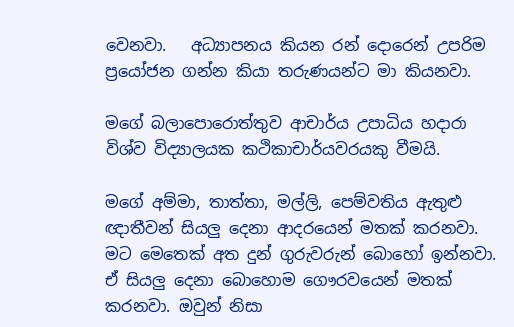වෙනවා.   අධ්‍යාපනය කියන රන් දොරෙන් උපරිම ප්‍රයෝජන ගන්න කියා තරුණයන්ට මා කියනවා.

මගේ බලාපොරොත්තුව ආචාර්ය උපාධිය හදාරා විශ්ව විද්‍යාලයක කථිකාචාර්යවරයකු වීමයි.

මගේ අම්මා, තාත්තා, මල්ලි, පෙම්වතිය ඇතුළු ඥාතීවන් සියලු දෙනා ආදරයෙන් මතක් කරනවා. මට මෙතෙක් අත දුන් ගුරුවරුන් බොහෝ ඉන්නවා. ඒ සියලු දෙනා බොහොම ගෞරවයෙන් මතක් කරනවා. ඔවුන් නිසා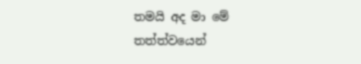තමයි අද මා මේ තත්ත්වයෙන්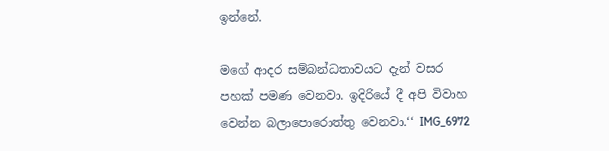ඉන්නේ.

මගේ ආදර සම්බන්ධතාවයට දැන් වසර පහක් පමණ වෙනවා. ඉදිරියේ දී අපි විවාහ වෙන්න බලාපොරොත්තු වෙනවා.‘‘ IMG_6972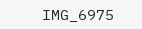IMG_6975